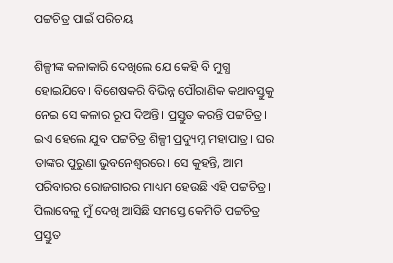ପଟ୍ଟଚିତ୍ର ପାଇଁ ପରିଚୟ

ଶିଳ୍ପୀଙ୍କ କଳାକାରି ଦେଖିଲେ ଯେ କେହି ବି ମୁଗ୍ଧ ହୋଇଯିବେ। ବିଶେଷକରି ବିଭିନ୍ନ ପୌରାଣିକ କଥାବସ୍ତୁକୁ ନେଇ ସେ କଳାର ରୂପ ଦିଅନ୍ତି। ପ୍ରସ୍ତୁତ କରନ୍ତି ପଟ୍ଟଚିତ୍ର। ଇଏ ହେଲେ ଯୁବ ପଟ୍ଟଚିତ୍ର ଶିଳ୍ପୀ ପ୍ରଦ୍ୟୁମ୍ନ ମହାପାତ୍ର। ଘର ତାଙ୍କର ପୁରୁଣା ଭୁବନେଶ୍ୱରରେ। ସେ କୁହନ୍ତି, ଆମ ପରିବାରର ରୋଜଗାରର ମାଧ୍ୟମ ହେଉଛି ଏହି ପଟ୍ଟଚିତ୍ର। ପିଲାବେଳୁ ମୁଁ ଦେଖି ଆସିଛି ସମସ୍ତେ କେମିତି ପଟ୍ଟଚିତ୍ର ପ୍ରସ୍ତୁତ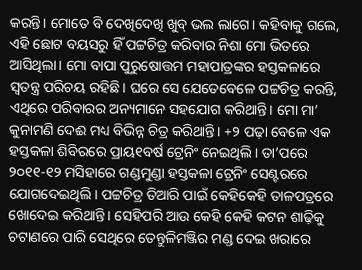କରନ୍ତି। ମୋତେ ବି ଦେଖିଦେଖି ଖୁବ୍‌ ଭଲ ଲାଗେ। କହିବାକୁ ଗଲେ, ଏହି ଛୋଟ ବୟସରୁ ହିଁ ପଟ୍ଟଚିତ୍ର କରିବାର ନିଶା ମୋ ଭିତରେ ଆସିଥିଲା। ମୋ ବାପା ପୁରୁଷୋତ୍ତମ ମହାପାତ୍ରଙ୍କର ହସ୍ତକଳାରେ ସ୍ବତନ୍ତ୍ର ପରିଚୟ ରହିଛି। ଘରେ ସେ ଯେତେବେଳେ ପଟ୍ଟଚିତ୍ର କରନ୍ତି, ଏଥିରେ ପରିବାରର ଅନ୍ୟମାନେ ସହଯୋଗ କରିଥାନ୍ତି। ମୋ ମା’ କୁନାମଣି ଦେଈ ମଧ୍ୟ ବିଭିନ୍ନ ଚିତ୍ର କରିଥାନ୍ତି। +୨ ପଢ଼ା ବେଳେ ଏକ ହସ୍ତକଳା ଶିବିରରେ ପ୍ରାୟ୧ବର୍ଷ ଟ୍ରେନିଂ ନେଇଥିଲି। ତା’ପରେ ୨୦୧୧-୧୨ ମସିହାରେ ଗଣ୍ଡମୁଣ୍ଡା ହସ୍ତକଳା ଟ୍ରେନିଂ ସେଣ୍ଟରରେ ଯୋଗଦେଇଥିଲି। ପଟ୍ଟଚିତ୍ର ତିଆରି ପାଇଁ କେହିକେହି ତାଳପତ୍ରରେ ଖୋଦେଇ କରିଥାନ୍ତି। ସେହିପରି ଆଉ କେହି କେହି କଟନ ଶାଢ଼ିକୁ ଚଟାଣରେ ପାରି ସେଥିରେ ତେନ୍ତୁଳିମଞ୍ଜିର ମଣ୍ଡ ଦେଇ ଖରାରେ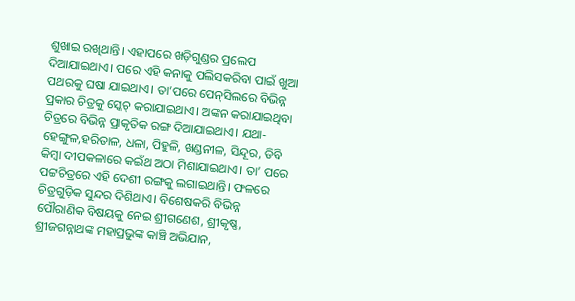ଶୁଖାଇ ରଖିଥାନ୍ତି। ଏହାପରେ ଖଡ଼ିଗୁଣ୍ଡର ପ୍ରଲେପ ଦିଆଯାଇଥାଏ। ପରେ ଏହି କନାକୁ ପଲିସକରିବା ପାଇଁ ଖୁଆ ପଥରକୁ ଘଷା ଯାଇଥାଏ। ତା’ପରେ ପେନ୍‌ସିଲରେ ବିଭିନ୍ନ ପ୍ରକାର ଚିତ୍ରକୁ ସ୍କେଚ୍‌ କରାଯାଇଥାଏ। ଅଙ୍କନ କରାଯାଇଥିବା ଚିତ୍ରରେ ବିଭିନ୍ନ ପ୍ରାକୃତିକ ରଙ୍ଗ ଦିଆଯାଇଥାଏ। ଯଥା- ହେଙ୍ଗୁଳ,ହରିତାଳ, ଧଳା, ପିହୁଳି, ଖଣ୍ଡନୀଳ, ସିନ୍ଦୂର, ଡିବି କିମ୍ବା ଦୀପକଳାରେ କଇଁଥ ଅଠା ମିଶାଯାଇଥାଏ। ତା’ ପରେ ପଟ୍ଟଚିତ୍ରରେ ଏହି ଦେଶୀ ରଙ୍ଗକୁ ଲଗାଇଥାନ୍ତି। ଫଳରେ ଚିତ୍ରଗୁଡ଼ିକ ସୁନ୍ଦର ଦିଶିଥାଏ। ବିଶେଷକରି ବିଭିନ୍ନ ପୌରାଣିକ ବିଷୟକୁ ନେଇ ଶ୍ରୀଗଣେଶ, ଶ୍ରୀକୃଷ୍ଣ, ଶ୍ରୀଜଗନ୍ନାଥଙ୍କ ମହାପ୍ରଭୁଙ୍କ କାଞ୍ଚି ଅଭିଯାନ,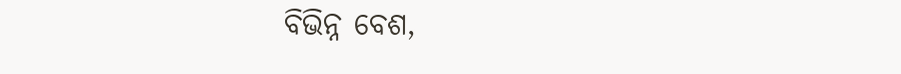ବିଭିନ୍ନ ବେଶ,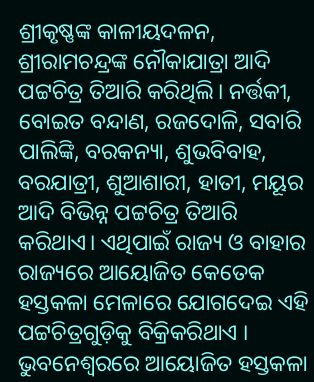ଶ୍ରୀକୃଷ୍ଣଙ୍କ କାଳୀୟଦଳନ, ଶ୍ରୀରାମଚନ୍ଦ୍ରଙ୍କ ନୌକାଯାତ୍ରା ଆଦି ପଟ୍ଟଚିତ୍ର ତିଆରି କରିଥିଲି। ନର୍ତ୍ତକୀ, ବୋଇତ ବନ୍ଦାଣ, ରଜଦୋଳି, ସବାରି ପାଲିଙ୍କି, ବରକନ୍ୟା, ଶୁଭବିବାହ, ବରଯାତ୍ରୀ, ଶୁଆଶାରୀ, ହାତୀ, ମୟୂର ଆଦି ବିଭିନ୍ନ ପଟ୍ଟଚିତ୍ର ତିଆରି କରିଥାଏ। ଏଥିପାଇଁ ରାଜ୍ୟ ଓ ବାହାର ରାଜ୍ୟରେ ଆୟୋଜିତ କେତେକ ହସ୍ତକଳା ମେଳାରେ ଯୋଗଦେଇ ଏହି ପଟ୍ଟଚିତ୍ରଗୁଡ଼ିକୁ ବିକ୍ରିକରିଥାଏ ।
ଭୁବନେଶ୍ୱରରେ ଆୟୋଜିତ ହସ୍ତକଳା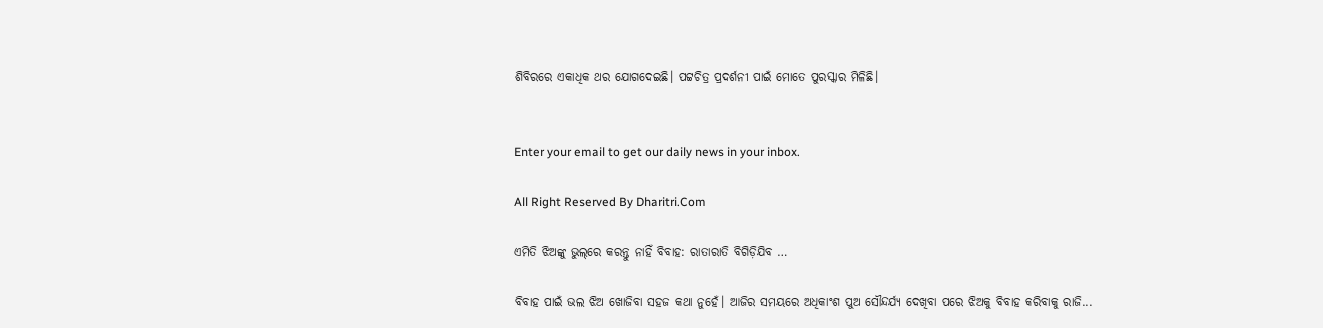ଶିବିରରେ ଏକାଧିକ ଥର ଯୋଗଦେଇଛି। ପଟ୍ଟଚିତ୍ର ପ୍ରଦର୍ଶନୀ ପାଇଁ ମୋତେ ପୁରସ୍କାର ମିଳିଛି।


Enter your email to get our daily news in your inbox.

All Right Reserved By Dharitri.Com

ଏମିତି ଝିଅଙ୍କୁ ଭୁଲ୍‌ରେ କରନ୍ତୁ ନାହିଁ ବିବାହ: ରାତାରାତି ବିଗିଡ଼ିଯିବ …

ବିବାହ ପାଇଁ ଭଲ ଝିଅ ଖୋଜିବା ସହଜ କଥା ନୁହେଁ। ଆଜିର ସମୟରେ ଅଧିକାଂଶ ପୁଅ ସୌନ୍ଦର୍ଯ୍ୟ ଦେଖିବା ପରେ ଝିଅକୁ ବିବାହ କରିବାକୁ ରାଜି...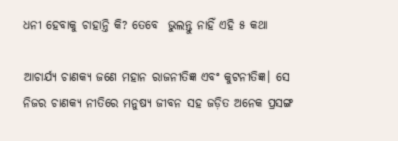ଧନୀ ହେବାକୁ ଚାହାନ୍ତି କି? ତେବେ  ଭୁଲନ୍ତୁ ନାହିଁ ଏହି ୫ କଥା

ଆଚାର୍ଯ୍ୟ ଚାଣକ୍ୟ ଜଣେ ମହାନ ରାଜନୀତିଜ୍ଞ ଏବଂ କୁଟନୀତିଜ୍ଞ। ସେ ନିଜର ଚାଣକ୍ୟ ନୀତିରେ ମନୁଷ୍ୟ ଜୀବନ ସହ ଜଡ଼ିତ ଅନେକ ପ୍ରସଙ୍ଗ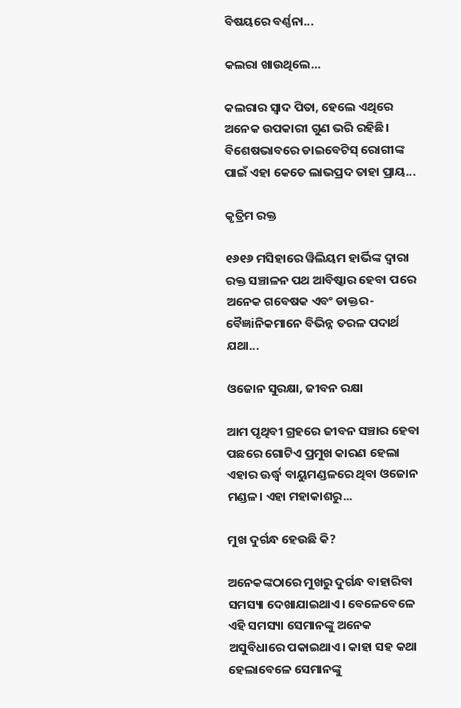ବିଷୟରେ ବର୍ଣ୍ଣନା...

କଲରା ଖାଉଥିଲେ…

କଲରାର ସ୍ବାଦ ପିତା, ହେଲେ ଏଥିରେ ଅନେକ ଉପକାରୀ ଗୁଣ ଭରି ରହିଛି। ବିଶେଷଭାବରେ ଡାଇବେଟିସ୍‌ ରୋଗୀଙ୍କ ପାଇଁ ଏହା କେତେ ଲାଭପ୍ରଦ ତାହା ପ୍ରାୟ...

କୃତ୍ରିମ ରକ୍ତ

୧୬୧୬ ମସିହାରେ ୱିଲିୟମ ହାର୍ଭିଙ୍କ ଦ୍ୱାରା ରକ୍ତ ସଞ୍ଚାଳନ ପଥ ଆବିଷ୍କାର ହେବା ପରେ ଅନେକ ଗବେଷକ ଏବଂ ଡାକ୍ତର-ବୈଜ୍ଞiନିକମାନେ ବିଭିନ୍ନ ତରଳ ପଦାର୍ଥ ଯଥା...

ଓଜୋନ ସୁରକ୍ଷା, ଜୀବନ ରକ୍ଷା

ଆମ ପୃଥିବୀ ଗ୍ରହରେ ଜୀବନ ସଞ୍ଚାର ହେବା ପଛରେ ଗୋଟିଏ ପ୍ରମୁଖ କାରଣ ହେଲା ଏହାର ଊର୍ଦ୍ଧ୍ୱ ବାୟୁମଣ୍ଡଳରେ ଥିବା ଓଜୋନ ମଣ୍ଡଳ। ଏହା ମହାକାଶରୁ...

ମୁଖ ଦୁର୍ଗନ୍ଧ ହେଉଛି କି?

ଅନେକଙ୍କଠାରେ ମୁଖରୁ ଦୁର୍ଗନ୍ଧ ବାହାରିବା ସମସ୍ୟା ଦେଖାଯାଇଥାଏ। ବେଳେବେଳେ ଏହି ସମସ୍ୟା ସେମାନଙ୍କୁ ଅନେକ ଅସୁବିଧାରେ ପକାଇଥାଏ। କାହା ସହ କଥା ହେଲାବେଳେ ସେମାନଙ୍କୁ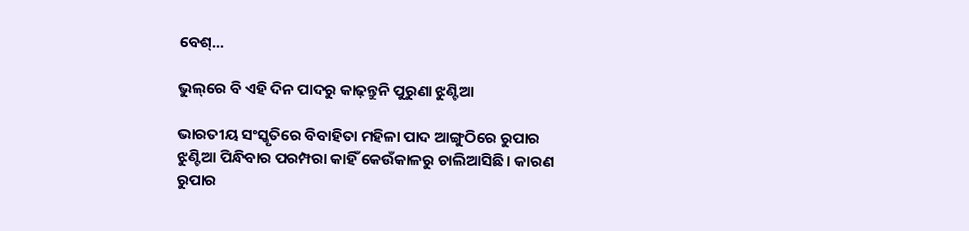ବେଶ୍‌...

ଭୁଲ୍‌ରେ ବି ଏହି ଦିନ ପାଦରୁ କାଢ଼ନ୍ତୁନି ପୁରୁଣା ଝୁଣ୍ଟିଆ

ଭାରତୀୟ ସଂସ୍କୃତିରେ ବିବାହିତା ମହିଳା ପାଦ ଆଙ୍ଗୁଠିରେ ରୁପାର ଝୁଣ୍ଟିଆ ପିନ୍ଧିବାର ପରମ୍ପରା କାହିଁ କେଉଁକାଳରୁ ଚାଲିଆସିଛି। କାରଣ ରୁପାର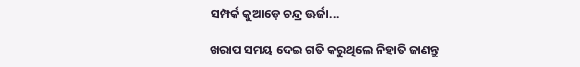ସମ୍ପର୍କ କୁଆଡ଼େ ଚନ୍ଦ୍ର ଊର୍ଜା...

ଖରାପ ସମୟ ଦେଇ ଗତି କରୁଥିଲେ ନିହାତି ଜାଣନ୍ତୁ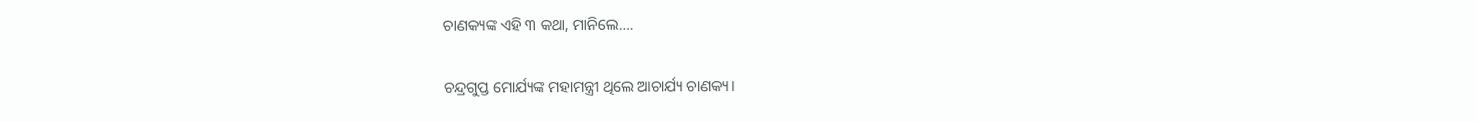ଚାଣକ୍ୟଙ୍କ ଏହି ୩ କଥା, ମାନିଲେ….

ଚନ୍ଦ୍ରଗୁପ୍ତ ମୋର୍ଯ୍ୟଙ୍କ ମହାମନ୍ତ୍ରୀ ଥିଲେ ଆଚାର୍ଯ୍ୟ ଚାଣକ୍ୟ।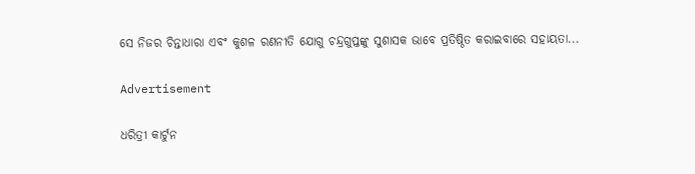ସେ ନିଜର ଚିନ୍ତାଧାରା ଏବଂ କୁଶଳ ରଣନୀତି ଯୋଗୁ ଚନ୍ଦ୍ରଗୁପ୍ତଙ୍କୁ ସୁଶାସକ ଭାବେ ପ୍ରତିଷ୍ଠିତ କରାଇବାରେ ସହାୟତା...

Advertisement

ଧରିତ୍ରୀ କାର୍ଟୁନ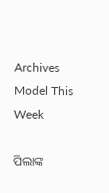Archives
Model This Week

ପିଲାଙ୍କ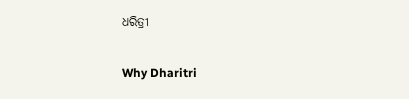ଧରିତ୍ରୀ

Why Dharitri